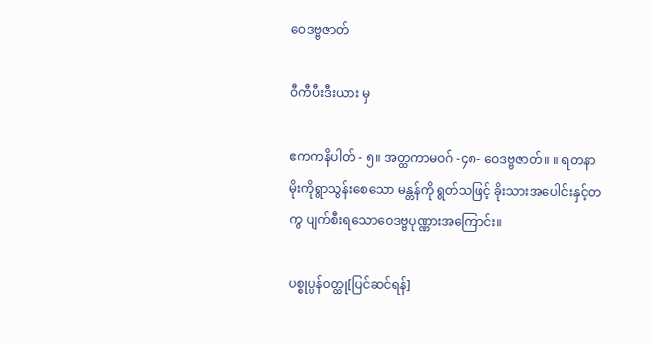ဝေဒဗ္ဗဇာတ်

ဝီကီပီးဒီးယား မှ

ဧကကနိပါတ် - ၅။ အတ္ထကာမဝဂ် -၄၈- ဝေဒဗ္ဗဇာတ်။ ။ ရတနာမိုးကိုရွာသွန်းစေသော မန္တန်ကို ရွတ်သဖြင့် ခိုးသားအပေါင်းနှင့်တကွ ပျက်စီးရသောဝေဒဗ္ဗပုဏ္ဏားအကြောင်း။

ပစ္စုပ္ပန်ဝတ္ထု[ပြင်ဆင်ရန်]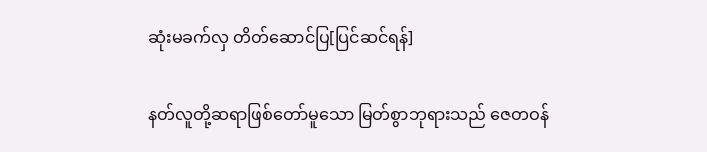ဆုံးမခက်လှ တိတ်ဆောင်ပြ[ပြင်ဆင်ရန်]

နတ်လူတို့ဆရာဖြစ်တော်မူသော မြတ်စွာဘုရားသည် ဇေတဝန်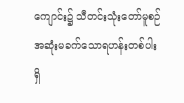ကျောင်း၌ သီတင်းသုံးတော်မူစဉ် အဆုံးမခက်သောရဟန်းတစ်ပါး ရှိ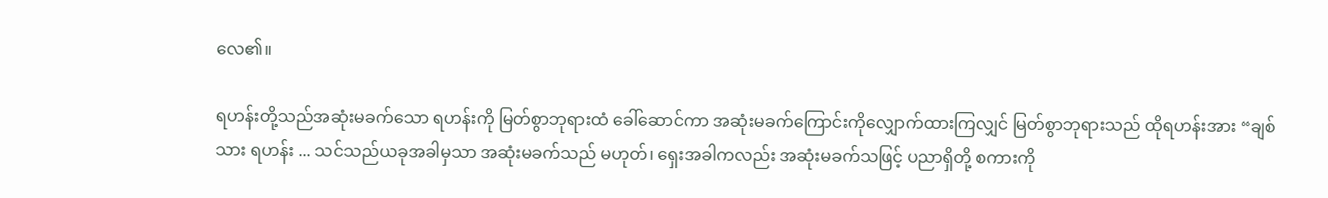လေ၏။

ရဟန်းတို့သည်အဆုံးမခက်သော ရဟန်းကို မြတ်စွာဘုရားထံ ခေါ်ဆောင်ကာ အဆုံးမခက်ကြောင်းကိုလျှောက်ထားကြလျှင် မြတ်စွာဘုရားသည် ထိုရဟန်းအား “ချစ်သား ရဟန်း ... သင်သည်ယခုအခါမှသာ အဆုံးမခက်သည် မဟုတ်၊ ရှေးအခါကလည်း အဆုံးမခက်သဖြင့် ပညာရှိတို့ စကားကို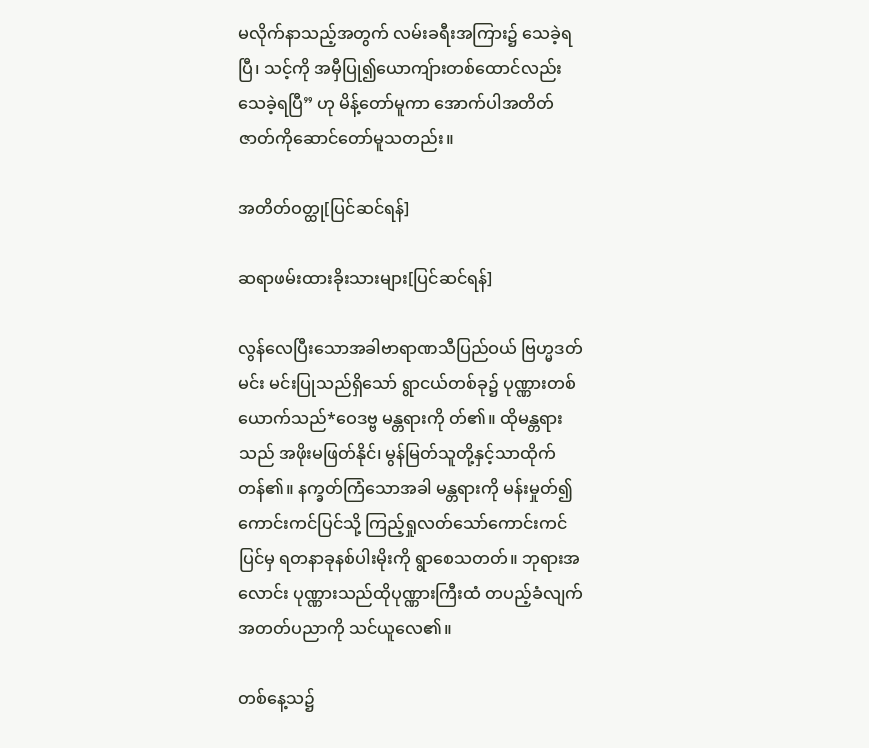မလိုက်နာသည့်အတွက် လမ်းခရီးအကြား၌ သေခဲ့ရပြီ၊ သင့်ကို အမှီပြု၍ယောကျ်ားတစ်ထောင်လည်း သေခဲ့ရပြီ” ဟု မိန့်တော်မူကာ အောက်ပါအတိတ်ဇာတ်ကိုဆောင်တော်မူသတည်း။

အတိတ်ဝတ္ထု[ပြင်ဆင်ရန်]

ဆရာဖမ်းထားခိုးသားများ[ပြင်ဆင်ရန်]

လွန်လေပြီးသောအခါဗာရာဏသီပြည်ဝယ် ဗြဟ္မဒတ်မင်း မင်းပြုသည်ရှိသော် ရွာငယ်တစ်ခု၌ ပုဏ္ဏားတစ်ယောက်သည်*ဝေဒဗ္ဗ မန္တရားကို တ်၏။ ထိုမန္တရားသည် အဖိုးမဖြတ်နိုင်၊ မွန်မြတ်သူတို့နှင့်သာထိုက်တန်၏။ နက္ခတ်ကြံသောအခါ မန္တရားကို မန်းမှုတ်၍ ကောင်းကင်ပြင်သို့ ကြည့်ရှုလတ်သော်ကောင်းကင်ပြင်မှ ရတနာခုနစ်ပါးမိုးကို ရွာစေသတတ်။ ဘုရားအလောင်း ပုဏ္ဏားသည်ထိုပုဏ္ဏားကြီးထံ တပည့်ခံလျက် အတတ်ပညာကို သင်ယူလေ၏။

တစ်နေ့သ၌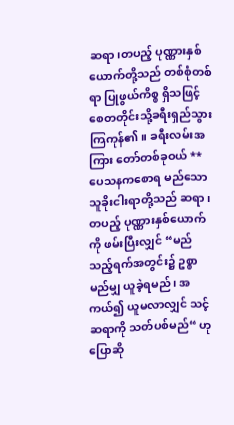ဆရာ၊တပည့် ပုဏ္ဏားနှစ်ယောက်တို့သည် တစ်စုံတစ်ရာ ပြုဖွယ်ကိစ္စ ရှိသဖြင့် စေတတိုင်းသို့ခရီးရှည်သွားကြကုန်၏။ ခရီးလမ်းအကြား တော်တစ်ခုဝယ် **ပေသနကစောရ မည်သောသူခိုးငါးရာတို့သည် ဆရာ၊ တပည့် ပုဏ္ဏားနှစ်ယောက်ကို ဖမ်းပြီးလျှင် “မည်သည့်ရက်အတွင်း၌ ဥစ္စာ မည်မျှ ယူခဲ့ရမည်၊ အကယ်၍ ယူမလာလျှင် သင့်ဆရာကို သတ်ပစ်မည်“ ဟုပြောဆို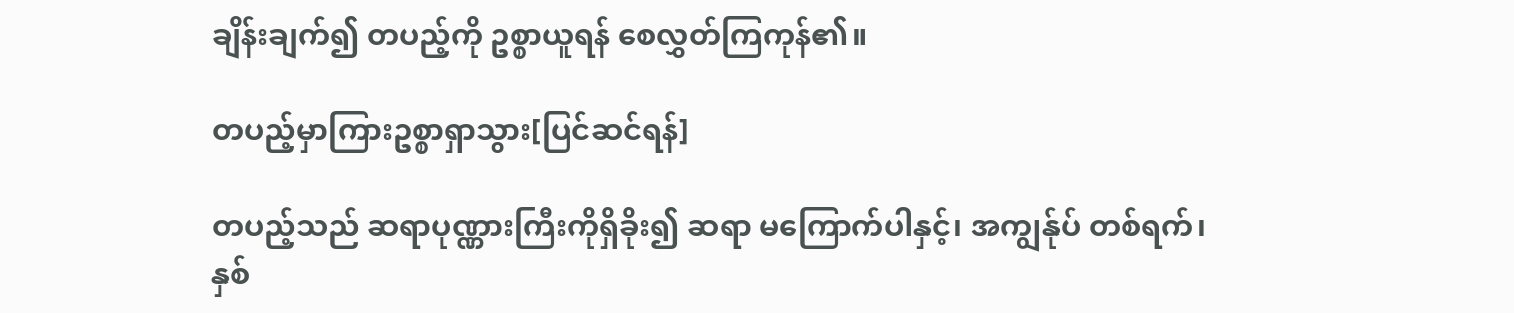ချိန်းချက်၍ တပည့်ကို ဥစ္စာယူရန် စေလွှတ်ကြကုန်၏။

တပည့်မှာကြားဥစ္စာရှာသွား[ပြင်ဆင်ရန်]

တပည့်သည် ဆရာပုဏ္ဏားကြီးကိုရှိခိုး၍ ဆရာ မကြောက်ပါနှင့်၊ အကျွန်ုပ် တစ်ရက်၊ နှစ်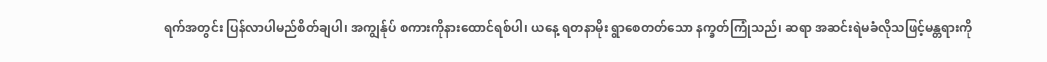ရက်အတွင်း ပြန်လာပါမည်စိတ်ချပါ၊ အကျွန်ုပ် စကားကိုနားထောင်ရစ်ပါ၊ ယနေ့ ရတနာမိုး ရွာစေတတ်သော နက္ခတ်ကြုံသည်၊ ဆရာ အဆင်းရဲမခံလိုသဖြင့်မန္တရားကို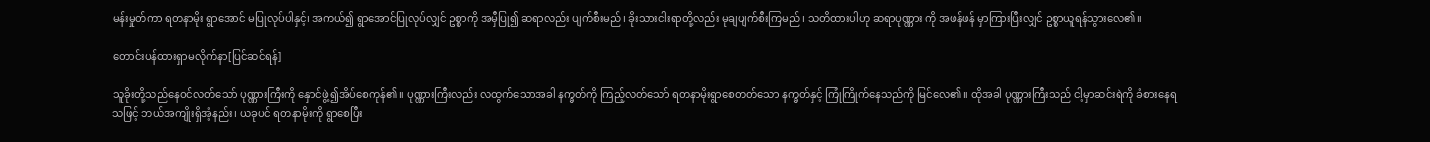မန်းမှုတ်ကာ ရတနာမိုး ရွာအောင် မပြုလုပ်ပါနှင့်၊ အကယ်၍ ရွာအောင်ပြုလုပ်လျှင် ဥစ္စာကို အမှီပြု၍ ဆရာလည်း ပျက်စီးမည်၊ ခိုးသားငါးရာတို့လည်း မုချပျက်စီးကြမည်၊ သတိထားပါဟု ဆရာပုဏ္ဏား ကို အဖန်ဖန် မှာကြားပြီးလျှင် ဥစ္စာယူရန်သွားလေ၏။

တောင်းပန်ထားရှာမလိုက်နာ[ပြင်ဆင်ရန်]

သူခိုးတို့သည်နေဝင်လတ်သော် ပုဏ္ဏားကြီးကို နှောင်ဖွဲ့၍အိပ်စေကုန်၏။ ပုဏ္ဏားကြီးလည်း လထွက်သောအခါ နက္ခတ်ကို ကြည့်လတ်သော် ရတနာမိုးရွာစေတတ်သော နက္ခတ်နှင့် ကြုံကြိုက်နေသည်ကို မြင်လေ၏။ ထိုအခါ ပုဏ္ဏားကြီးသည် ငါ့မှာဆင်းရဲကို ခံစားနေရသဖြင့် ဘယ်အကျိုးရှိအံ့နည်း၊ ယခုပင် ရတနာမိုးကို ရွာစေပြီး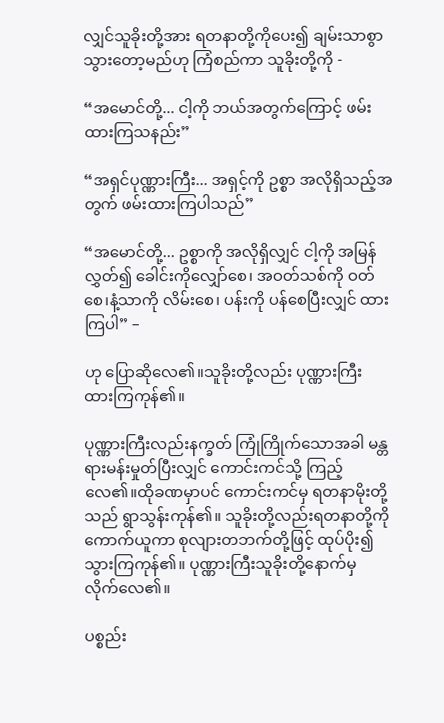လျှင်သူခိုးတို့အား ရတနာတို့ကိုပေး၍ ချမ်းသာစွာ သွားတော့မည်ဟု ကြံစည်ကာ သူခိုးတို့ကို -

“အမောင်တို့... ငါ့ကို ဘယ်အတွက်ကြောင့် ဖမ်းထားကြသနည်း”

“အရှင်ပုဏ္ဏားကြီး... အရှင့်ကို ဥစ္စာ အလိုရှိသည့်အတွက် ဖမ်းထားကြပါသည်”

“အမောင်တို့... ဥစ္စာကို အလိုရှိလျှင် ငါ့ကို အမြန်လွှတ်၍ ခေါင်းကိုလျှော်စေ၊ အဝတ်သစ်ကို ဝတ်စေ၊နံ့သာကို လိမ်းစေ၊ ပန်းကို ပန်စေပြီးလျှင် ထားကြပါ” –

ဟု ပြောဆိုလေ၏။သူခိုးတို့လည်း ပုဏ္ဏားကြီး ထားကြကုန်၏။

ပုဏ္ဏားကြီးလည်းနက္ခတ် ကြုံကြိုက်သောအခါ မန္တရားမန်းမှုတ်ပြီးလျှင် ကောင်းကင်သို့ ကြည့်လေ၏။ထိုခဏမှာပင် ကောင်းကင်မှ ရတနာမိုးတို့သည် ရွာသွန်းကုန်၏။ သူခိုးတို့လည်းရတနာတို့ကို ကောက်ယူကာ စုလျားတဘက်တို့ဖြင့် ထုပ်ပိုး၍ သွားကြကုန်၏။ ပုဏ္ဏားကြီးသူခိုးတို့နောက်မှ လိုက်လေ၏။

ပစ္စည်း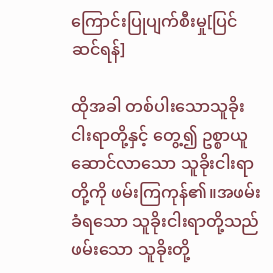ကြောင်းပြုပျက်စီးမှု[ပြင်ဆင်ရန်]

ထိုအခါ တစ်ပါးသောသူခိုးငါးရာတို့နှင့် တွေ့၍ ဥစ္စာယူဆောင်လာသော သူခိုးငါးရာတို့ကို ဖမ်းကြကုန်၏။အဖမ်းခံရသော သူခိုးငါးရာတို့သည် ဖမ်းသော သူခိုးတို့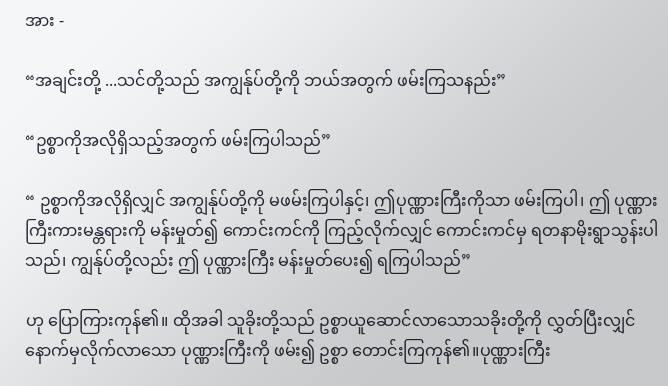အား -

“အချင်းတို့ ...သင်တို့သည် အကျွန်ုပ်တို့ကို ဘယ်အတွက် ဖမ်းကြသနည်း”

“ဥစ္စာကိုအလိုရှိသည့်အတွက် ဖမ်းကြပါသည်”

“ ဥစ္စာကိုအလိုရှိလျှင် အကျွန်ုပ်တို့ကို မဖမ်းကြပါနှင့်၊ ဤပုဏ္ဏားကြီးကိုသာ ဖမ်းကြပါ၊ ဤ ပုဏ္ဏားကြီးကားမန္တရားကို မန်းမှုတ်၍ ကောင်းကင်ကို ကြည့်လိုက်လျှင် ကောင်းကင်မှ ရတနာမိုးရွာသွန်းပါသည်၊ ကျွန်ုပ်တို့လည်း ဤ ပုဏ္ဏားကြီး မန်းမှုတ်ပေး၍ ရကြပါသည်”

ဟု ပြောကြားကုန်၏။ ထိုအခါ သူခိုးတို့သည် ဥစ္စာယူဆောင်လာသောသခိုးတို့ကို လွှတ်ပြီးလျှင် နောက်မှလိုက်လာသော ပုဏ္ဏားကြီးကို ဖမ်း၍ ဥစ္စာ တောင်းကြကုန်၏။ပုဏ္ဏားကြီး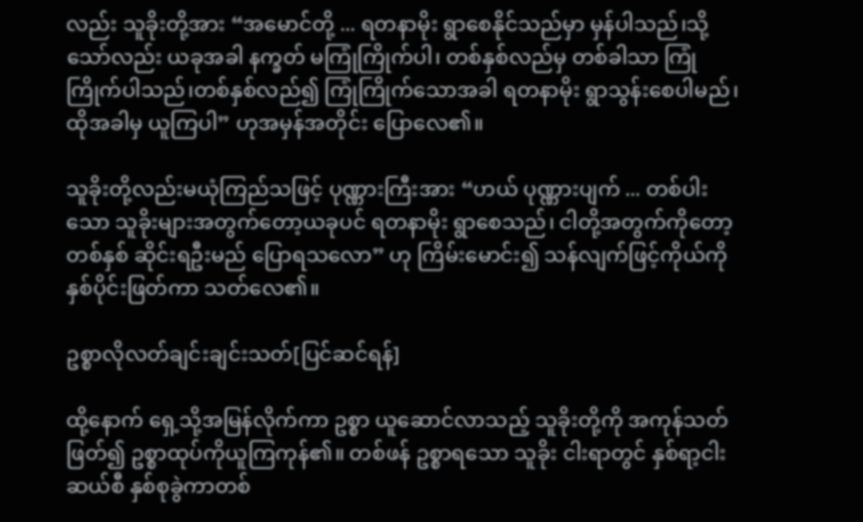လည်း သူခိုးတို့အား “အမောင်တို့ ... ရတနာမိုး ရွာစေနိုင်သည်မှာ မှန်ပါသည်၊သို့သော်လည်း ယခုအခါ နက္ခတ် မကြုံကြိုက်ပါ၊ တစ်နှစ်လည်မှ တစ်ခါသာ ကြုံကြိုက်ပါသည်၊တစ်နှစ်လည်၍ ကြုံကြိုက်သောအခါ ရတနာမိုး ရွာသွန်းစေပါမည်၊ ထိုအခါမှ ယူကြပါ” ဟုအမှန်အတိုင်း ပြောလေ၏။

သူခိုးတို့လည်းမယုံကြည်သဖြင့် ပုဏ္ဏားကြီးအား “ဟယ် ပုဏ္ဏားပျက် ... တစ်ပါးသော သူခိုးများအတွက်တော့ယခုပင် ရတနာမိုး ရွာစေသည်၊ ငါတို့အတွက်ကိုတော့ တစ်နှစ် ဆိုင်းရဦးမည် ပြောရသလော” ဟု ကြိမ်းမောင်း၍ သန်လျက်ဖြင့်ကိုယ်ကို နှစ်ပိုင်းဖြတ်ကာ သတ်လေ၏။

ဥစ္စာလိုလတ်ချင်းချင်းသတ်[ပြင်ဆင်ရန်]

ထို့နောက် ရှေ့သို့အမြန်လိုက်ကာ ဥစ္စာ ယူဆောင်လာသည့် သူခိုးတို့ကို အကုန်သတ်ဖြတ်၍ ဥစ္စာထုပ်ကိုယူကြကုန်၏။ တစ်ဖန် ဥစ္စာရသော သူခိုး ငါးရာတွင် နှစ်ရာ့ငါးဆယ်စီ နှစ်စုခွဲကာတစ်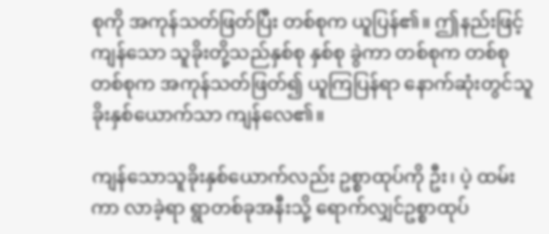စုကို အကုန်သတ်ဖြတ်ပြီး တစ်စုက ယူပြန်၏။ ဤနည်းဖြင့် ကျန်သော သူခိုးတို့သည်နှစ်စု နှစ်စု ခွဲကာ တစ်စုက တစ်စု တစ်စုက အကုန်သတ်ဖြတ်၍ ယူကြပြန်ရာ နောက်ဆုံးတွင်သူခိုးနှစ်ယောက်သာ ကျန်လေ၏။

ကျန်သောသူခိုးနှစ်ယောက်လည်း ဥစ္စာထုပ်ကို ဦး၊ ပဲ့ ထမ်းကာ လာခဲ့ရာ ရွာတစ်ခုအနီးသို့ ရောက်လျှင်ဥစ္စာထုပ်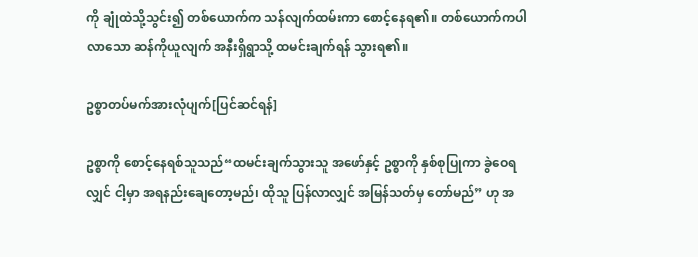ကို ချုံထဲသို့သွင်း၍ တစ်ယောက်က သန်လျက်ထမ်းကာ စောင့်နေရ၏။ တစ်ယောက်ကပါလာသော ဆန်ကိုယူလျက် အနီးရှိရွာသို့ ထမင်းချက်ရန် သွားရ၏။

ဥစ္စာတပ်မက်အားလုံပျက်[ပြင်ဆင်ရန်]

ဥစ္စာကို စောင့်နေရစ်သူသည်“ထမင်းချက်သွားသူ အဖော်နှင့် ဥစ္စာကို နှစ်စုပြုကာ ခွဲဝေရလျှင် ငါ့မှာ အရနည်းချေတော့မည်၊ ထိုသူ ပြန်လာလျှင် အမြန်သတ်မှ တော်မည်” ဟု အ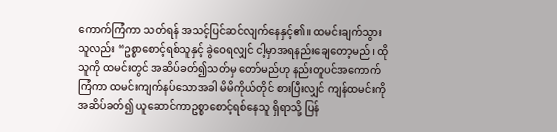ကောက်ကြံကာ သတ်ရန် အသင့်ပြင်ဆင်လျက်နေနှင့်၏။ ထမင်းချက်သွားသူလည်း “ဥစ္စာစောင့်ရစ်သူနှင့် ခွဲဝေရလျှင် ငါ့မှာအရနည်းချေတော့မည်၊ ထိုသူကို ထမင်းတွင် အဆိပ်ခတ်၍သတ်မှ တော်မည်ဟု နည်းတူပင်အကောက်ကြံကာ ထမင်းကျက်နပ်သောအခါ မိမိကိုယ်တိုင် စားပြီးလျှင် ကျန်ထမင်းကို အဆိပ်ခတ်၍ ယူဆောင်ကာဥစ္စာစောင့်ရစ်နေသူ ရှိရာသို့ ပြန်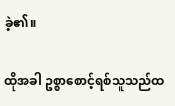ခဲ့၏။

ထိုအခါ ဥစ္စာစောင့်ရစ်သူသည်ထ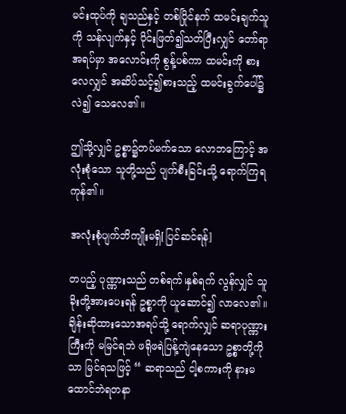မင်းထုပ်ကို ချသည်နှင့် တစ်ပြိုင်နက် ထမင်းချက်သူကို သန်လျက်နှင့် ပိုင်းဖြတ်၍သတ်ပြီးလျှင် တော်ရာအရပ်မှာ အလောင်းကို စွန့်ပစ်ကာ ထမင်းကို စားလေလျှင် အဆိပ်သင့်၍စားသည့် ထမင်းခွက်ပေါ်၌ လဲ၍ သေလေ၏။

ဤသို့လျှင် ဥစ္စာ၌တပ်မက်သော လောဘကြောင့် အလုံးစုံသော သူတို့သည် ပျက်စီးခြင်းသို့ ရောက်ကြရကုန်၏။

အလုံးစုံပျက်ဘိကျိုးမရှိ[ပြင်ဆင်ရန်]

တပည့် ပုဏ္ဏားသည် တစ်ရက်၊နှစ်ရက် လွန်လျှင် သူခိုးတို့အားပေးရန် ဥစ္စာကို ယူဆောင်၍ လာလေ၏။ချိန်းဆိုထားသောအရပ်သို့ ရောက်လျှင် ဆရာပုဏ္ဏားကြီးကို မမြင်ရဘဲ ဖရိုဖရဲပြန့်ကျဲနေသော ဥစ္စာတို့ကိုသာ မြင်ရသဖြင့် “ ဆရာသည် ငါ့စကားကို နားမထောင်ဘဲရတနာ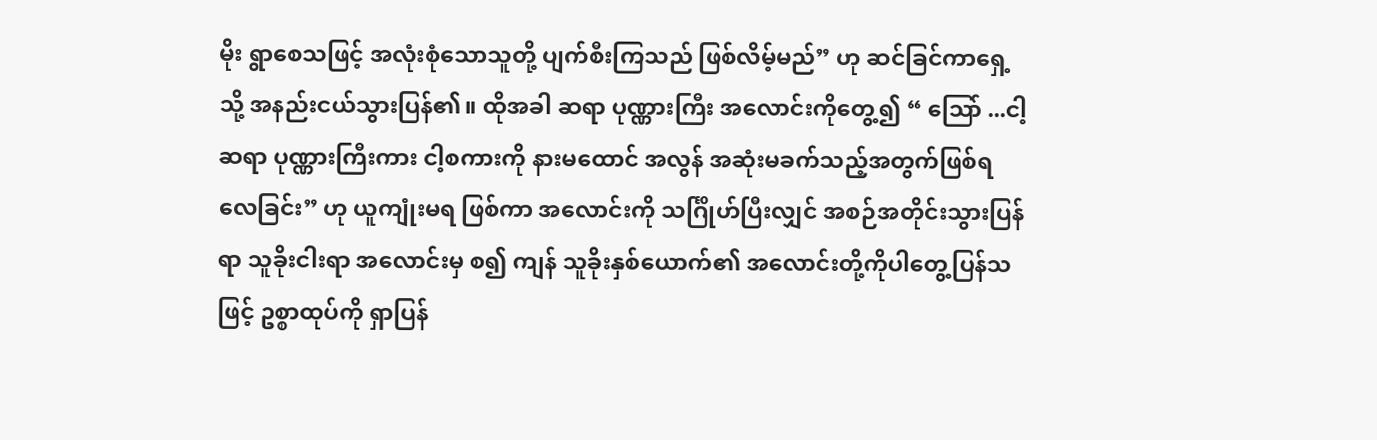မိုး ရွာစေသဖြင့် အလုံးစုံသောသူတို့ ပျက်စီးကြသည် ဖြစ်လိမ့်မည်” ဟု ဆင်ခြင်ကာရှေ့သို့ အနည်းငယ်သွားပြန်၏။ ထိုအခါ ဆရာ ပုဏ္ဏားကြီး အလောင်းကိုတွေ့၍ “ ဩော် ...ငါ့ဆရာ ပုဏ္ဏားကြီးကား ငါ့စကားကို နားမထောင် အလွန် အဆုံးမခက်သည့်အတွက်ဖြစ်ရလေခြင်း” ဟု ယူကျုံးမရ ဖြစ်ကာ အလောင်းကို သင်္ဂြိုဟ်ပြီးလျှင် အစဉ်အတိုင်းသွားပြန်ရာ သူခိုးငါးရာ အလောင်းမှ စ၍ ကျန် သူခိုးနှစ်ယောက်၏ အလောင်းတို့ကိုပါတွေ့ပြန်သဖြင့် ဥစ္စာထုပ်ကို ရှာပြန်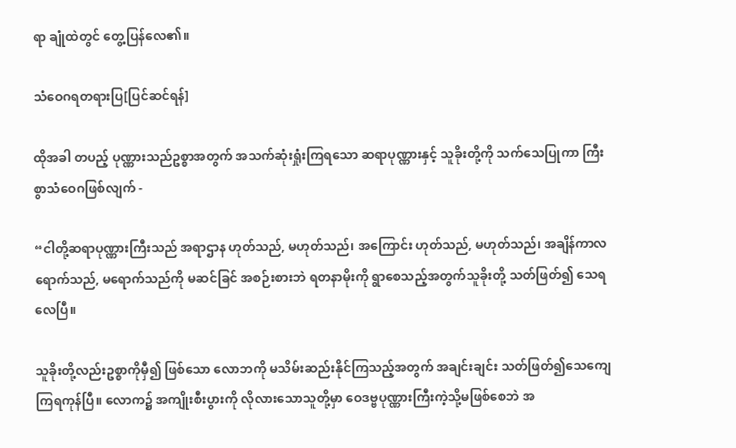ရာ ချုံထဲတွင် တွေ့ပြန်လေ၏။

သံဝေဂရတရားပြ[ပြင်ဆင်ရန်]

ထိုအခါ တပည့် ပုဏ္ဏားသည်ဥစ္စာအတွက် အသက်ဆုံးရှုံးကြရသော ဆရာပုဏ္ဏားနှင့် သူခိုးတို့ကို သက်သေပြုကာ ကြီးစွာသံဝေဂဖြစ်လျက် -

“ငါတို့ဆရာပုဏ္ဏားကြီးသည် အရာဌာန ဟုတ်သည်, မဟုတ်သည်၊ အကြောင်း ဟုတ်သည်, မဟုတ်သည်၊ အချိန်ကာလရောက်သည်, မရောက်သည်ကို မဆင်ခြင် အစဉ်းစားဘဲ ရတနာမိုးကို ရွာစေသည့်အတွက်သူခိုးတို့ သတ်ဖြတ်၍ သေရလေပြီ။

သူခိုးတို့လည်းဥစ္စာကိုမှီ၍ ဖြစ်သော လောဘကို မသိမ်းဆည်းနိုင်ကြသည့်အတွက် အချင်းချင်း သတ်ဖြတ်၍သေကျေကြရကုန်ပြီ။ လောက၌ အကျိုးစီးပွားကို လိုလားသောသူတို့မှာ ဝေဒဗ္ဗပုဏ္ဏားကြီးကဲ့သို့မဖြစ်စေဘဲ အ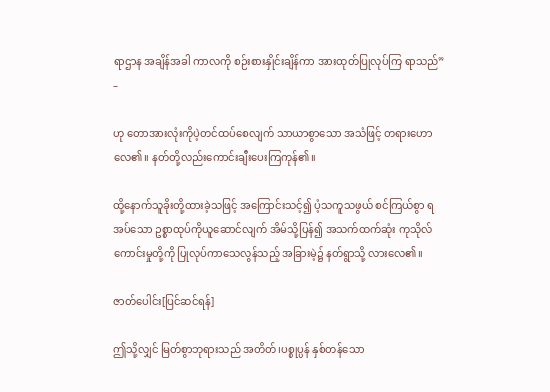ရာဌာန အချိန်အခါ ကာလကို စဉ်းစားနှိုင်းချိန်ကာ အားထုတ်ပြုလုပ်ကြ ရာသည်” –

ဟု တောအားလုံးကိုပဲ့တင်ထပ်စေလျက် သာယာစွာသော အသံဖြင့် တရားဟောလေ၏။ နတ်တို့လည်းကောင်းချီးပေးကြကုန်၏။

ထို့နောက်သူခိုးတို့ထားခဲ့သဖြင့် အကြောင်းသင့်၍ ပံ့သကူသဖွယ် စင်ကြယ်စွာ ရအပ်သော ဥစ္စာထုပ်ကိုယူဆောင်လျက် အိမ်သို့ပြန်၍ အသက်ထက်ဆုံး ကုသိုလ်ကောင်းမှုတို့ကို ပြုလုပ်ကာသေလွန်သည့် အခြားမဲ့၌ နတ်ရွာသို့ လားလေ၏။

ဇာတ်ပေါင်း[ပြင်ဆင်ရန်]

ဤသို့လျှင် မြတ်စွာဘုရားသည် အတိတ်၊ပစ္စုပ္ပန် နှစ်တန်သော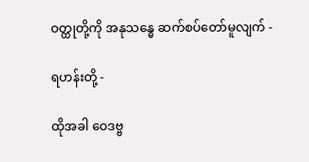ဝတ္ထုတို့ကို အနုသန္ဓေ ဆက်စပ်တော်မူလျက် -

ရဟန်းတို့ -

ထိုအခါ ဝေဒဗ္ဗ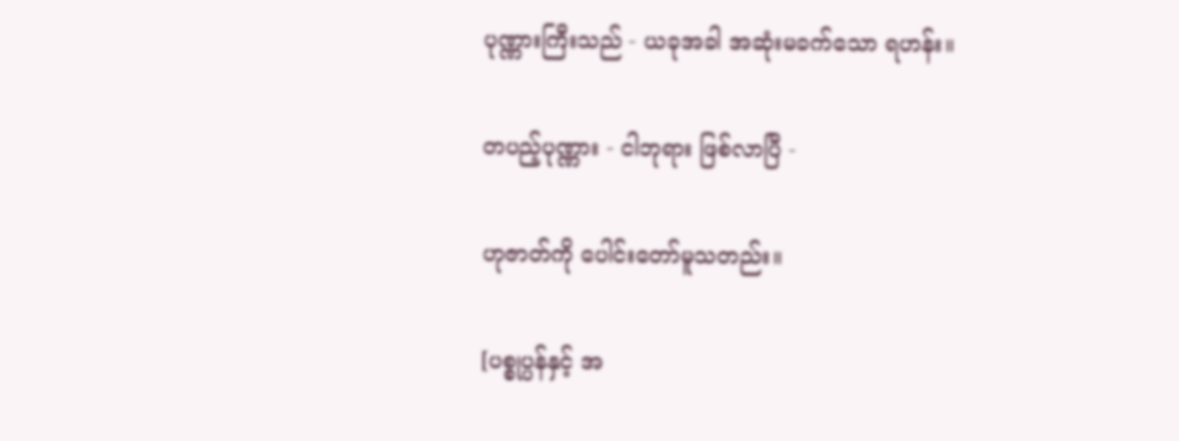ပုဏ္ဏားကြီးသည် - ယခုအခါ အဆုံးမခက်သော ရဟန်း။

တပည့်ပုဏ္ဏား - ငါဘုရား ဖြစ်လာပြီ -

ဟုဇာတ်ကို ပေါင်းတော်မူသတည်း။

[ပစ္စုပ္ပန်နှင့် အ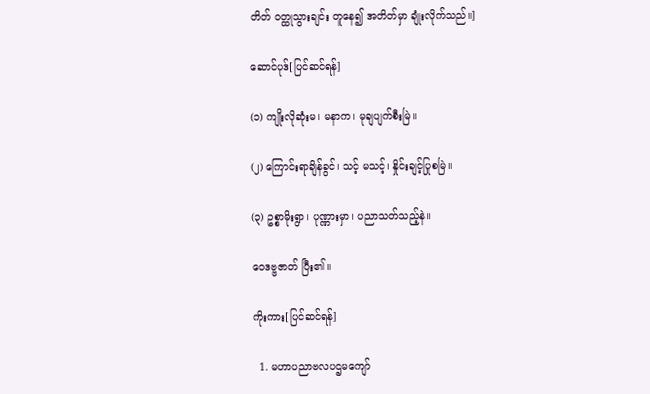တိတ် ဝတ္ထုသွားချင်း တူနေ၍ အတိတ်မှာ ချုံးလိုက်သည်။]

ဆောင်ပုဒ်[ပြင်ဆင်ရန်]

(၁) ကျိုးလိုဆုံးမ၊ မနာက၊ မုချပျက်စီးမြဲ။

(၂) ကြောင်းရာချိန်ခွင်၊ သင့် မသင့်၊ နှိုင်းချင့်ပြုစမြဲ။

(၃) ဥစ္စာမိုးရွာ၊ ပုဏ္ဏားမှာ၊ ပညာသတ်သည့်နဲ။

ဝေဒဗ္ဗဇာတ် ပြီး၏။

ကိုးကား[ပြင်ဆင်ရန်]

  1. မဟာပညာဗလပဌမကျော်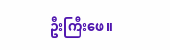ဦးကြီးဖေ။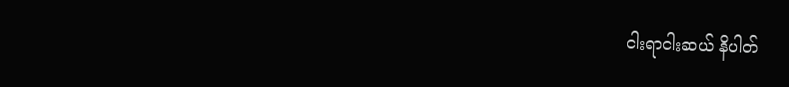ငါးရာငါးဆယ် နိပါတ်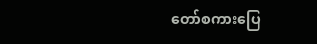တော်စကားပြေ